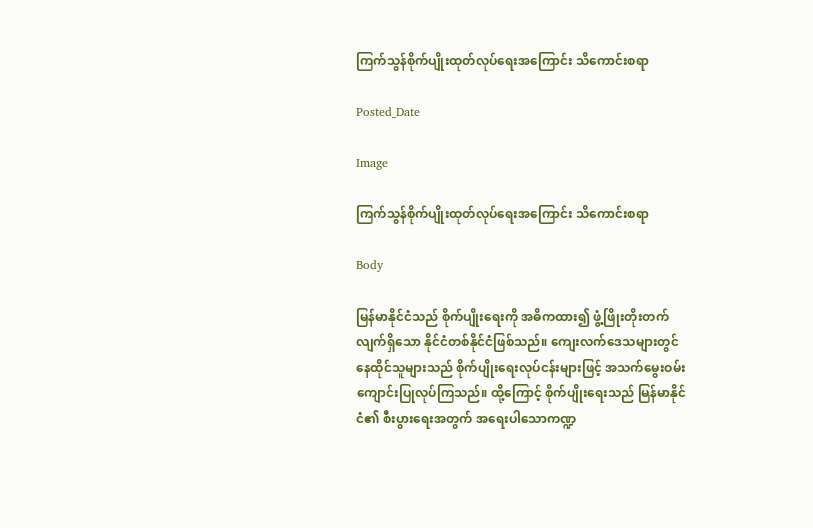ကြက်သွန်စိုက်ပျိုးထုတ်လုပ်ရေးအကြောင်း သိကောင်းစရာ

Posted_Date

Image

ကြက်သွန်စိုက်ပျိုးထုတ်လုပ်ရေးအကြောင်း သိကောင်းစရာ

Body

မြန်မာနိုင်ငံသည် စိုက်ပျိုးရေးကို အဓိကထား၍ ဖွံ့ဖြိုးတိုးတက်လျက်ရှိသော နိုင်ငံတစ်နိုင်ငံဖြစ်သည်။ ကျေးလက်ဒေသများတွင် နေထိုင်သူများသည် စိုက်ပျိုးရေးလုပ်ငန်းများဖြင့် အသက်မွေးဝမ်းကျောင်းပြုလုပ်ကြသည်။ ထို့ကြောင့် စိုက်ပျိုးရေးသည် မြန်မာနိုင်ငံ၏ စီးပွားရေးအတွက် အရေးပါသောကဏ္ဍ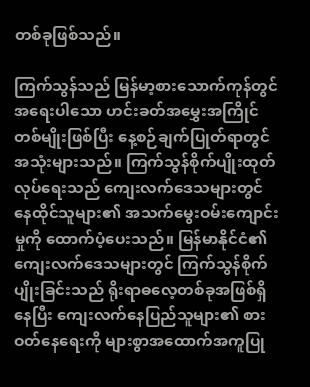တစ်ခုဖြစ်သည်။

ကြက်သွန်သည် မြန်မာ့စားသောက်ကုန်တွင် အရေးပါသော ဟင်းခတ်အမွှေးအကြိုင်တစ်မျိုးဖြစ်ပြီး နေ့စဉ်ချက်ပြုတ်ရာတွင် အသုံးများသည်။ ကြက်သွန်စိုက်ပျိုးထုတ်လုပ်ရေးသည် ကျေးလက်ဒေသများတွင် နေထိုင်သူများ၏ အသက်မွေးဝမ်းကျောင်းမှုကို ထောက်ပံ့ပေးသည်။ မြန်မာနိုင်ငံ၏ ကျေးလက်ဒေသများတွင် ကြက်သွန်စိုက်ပျိုးခြင်းသည် ရိုးရာဓလေ့တစ်ခုအဖြစ်ရှိနေပြီး ကျေးလက်နေပြည်သူများ၏ စားဝတ်နေရေးကို များစွာအထောက်အကူပြု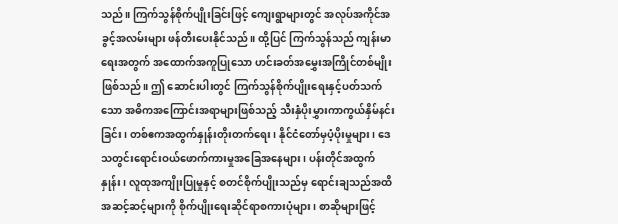သည်။ ကြက်သွန်စိုက်ပျိုးခြင်းဖြင့် ကျေးရွာများတွင် အလုပ်အကိုင်အခွင့်အလမ်းများ ဖန်တီးပေးနိုင်သည်။ ထို့ပြင် ကြက်သွန်သည် ကျန်းမာရေးအတွက် အထောက်အကူပြုသော ဟင်းခတ်အမွှေးအကြိုင်တစ်မျိုးဖြစ်သည်။ ဤ ဆောင်းပါးတွင် ကြက်သွန်စိုက်ပျိုးရေးနှင့်ပတ်သက်သော အဓိကအကြောင်းအရာများဖြစ်သည့် သီးနှံပိုးမွှားကာကွယ်နှိမ်နင်းခြင်း၊ တစ်ဧကအထွက်နှုန်းတိုးတက်ရေး၊ နိုင်ငံတော်မှပံ့ပိုးမှုများ၊ ဒေသတွင်းရောင်းဝယ်ဖောက်ကားမှုအခြေအနေများ၊ ပန်းတိုင်အထွက်နှုန်း၊ လူထုအကျိုးပြုမှုနှင့် စတင်စိုက်ပျိုးသည်မှ ရောင်းချသည်အထိ အဆင့်ဆင့်များကို စိုက်ပျိုးရေးဆိုင်ရာစကားပုံများ၊ စာဆိုများဖြင့်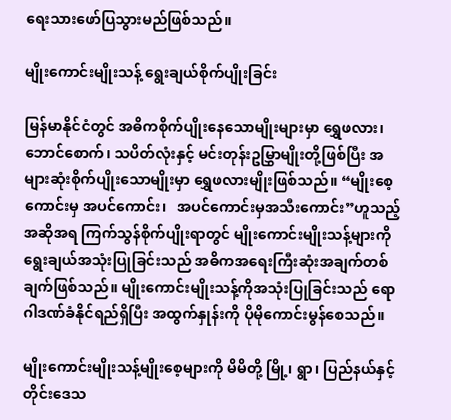ရေးသားဖော်ပြသွားမည်ဖြစ်သည်။

မျိုးကောင်းမျိုးသန့် ရွေးချယ်စိုက်ပျိုးခြင်း

မြန်မာနိုင်ငံတွင် အဓိကစိုက်ပျိုးနေသောမျိုးများမှာ ရွှေဖလား၊ ဘောင်စောက်၊ သပိတ်လုံးနှင့် မင်းတုန်းဥမြွှာမျိုးတို့ဖြစ်ပြီး အများဆုံးစိုက်ပျိုးသောမျိုးမှာ ရွှေဖလားမျိုးဖြစ်သည်။ “မျိုးစေ့ကောင်းမှ အပင်ကောင်း၊   အပင်ကောင်းမှအသီးကောင်း”ဟူသည့်အဆိုအရ ကြက်သွန်စိုက်ပျိုးရာတွင် မျိုးကောင်းမျိုးသန့်များကိုရွေးချယ်အသုံးပြုခြင်းသည် အဓိကအရေးကြီးဆုံးအချက်တစ်ချက်ဖြစ်သည်။ မျိုးကောင်းမျိုးသန့်ကိုအသုံးပြုခြင်းသည် ရောဂါဒဏ်ခံနိုင်ရည်ရှိပြီး အထွက်နှုန်းကို ပိုမိုကောင်းမွန်စေသည်။

မျိုးကောင်းမျိုးသန့်မျိုးစေ့များကို မိမိတို့ မြို့၊ ရွာ၊ ပြည်နယ်နှင့် တိုင်းဒေသ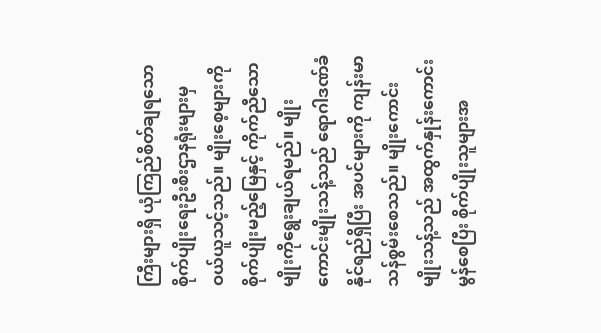ကြီးများရှိ ယုံကြည်စိတ်ချရသော စိုက်ပျိုးရေးဦးစီးဌာနရုံးများမှ ဝယ်ယူသင့်သည်။ မျိုးစေ့များကို စိုက်ပျိုးမည့်မြေနှင့် ကိုက်ညီသောမျိုးကိုရွေးချယ်ရမည်။ မျိုးကောင်းမျိုးသန့်သည် ရောဂါဒဏ်ခံနိုင်ရည်ရှိပြီး အပင်များကို ကျန်းမာသန်စွမ်းစေသည်။ မျိုးကောင်းမျိုးသန့်သည် အထွက်နှုန်းကောင်းမွန်စေပြီး စိုက်ပျိုးသူများအ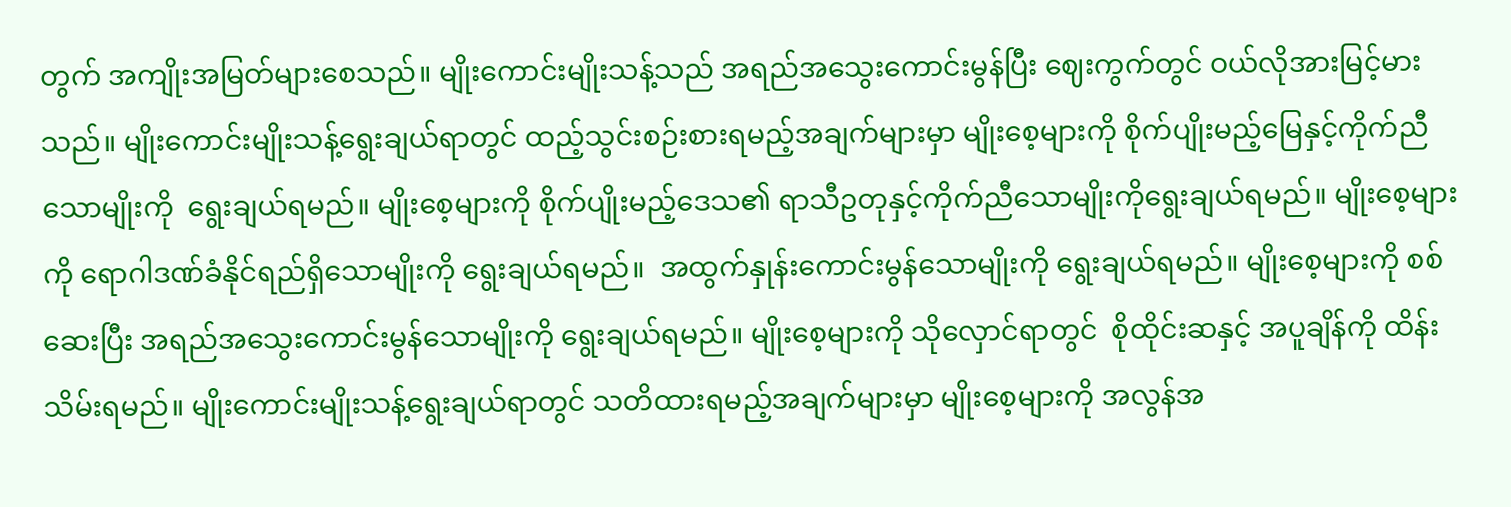တွက် အကျိုးအမြတ်များစေသည်။ မျိုးကောင်းမျိုးသန့်သည် အရည်အသွေးကောင်းမွန်ပြီး ဈေးကွက်တွင် ဝယ်လိုအားမြင့်မားသည်။ မျိုးကောင်းမျိုးသန့်ရွေးချယ်ရာတွင် ထည့်သွင်းစဉ်းစားရမည့်အချက်များမှာ မျိုးစေ့များကို စိုက်ပျိုးမည့်မြေနှင့်ကိုက်ညီသောမျိုးကို  ရွေးချယ်ရမည်။ မျိုးစေ့များကို စိုက်ပျိုးမည့်ဒေသ၏ ရာသီဥတုနှင့်ကိုက်ညီသောမျိုးကိုရွေးချယ်ရမည်။ မျိုးစေ့များကို ရောဂါဒဏ်ခံနိုင်ရည်ရှိသောမျိုးကို ရွေးချယ်ရမည်။  အထွက်နှုန်းကောင်းမွန်သောမျိုးကို ရွေးချယ်ရမည်။ မျိုးစေ့များကို စစ်ဆေးပြီး အရည်အသွေးကောင်းမွန်သောမျိုးကို ရွေးချယ်ရမည်။ မျိုးစေ့များကို သိုလှောင်ရာတွင်  စိုထိုင်းဆနှင့် အပူချိန်ကို ထိန်းသိမ်းရမည်။ မျိုးကောင်းမျိုးသန့်ရွေးချယ်ရာတွင် သတိထားရမည့်အချက်များမှာ မျိုးစေ့များကို အလွန်အ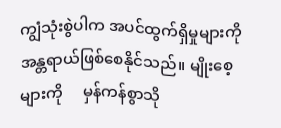ကျွံသုံးစွဲပါက အပင်ထွက်ရှိမှုများကို အန္တရာယ်ဖြစ်စေနိုင်သည်။ မျိုးစေ့များကို     မှန်ကန်စွာသို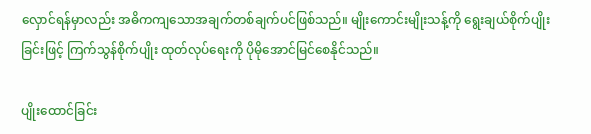လှောင်ရန်မှာလည်း အဓိကကျသောအချက်တစ်ချက်ပင်ဖြစ်သည်။ မျိုးကောင်းမျိုးသန့်ကို ရွေးချယ်စိုက်ပျိုးခြင်းဖြင့် ကြက်သွန်စိုက်ပျိုး ထုတ်လုပ်ရေးကို ပိုမိုအောင်မြင်စေနိုင်သည်။

ပျိုးထောင်ခြင်း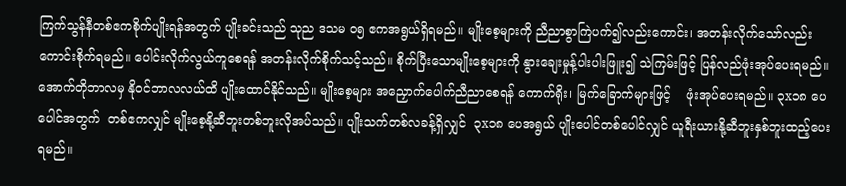ကြက်သွန်နီတစ်ဧကစိုက်ပျိုးရန်အတွက် ပျိုးခင်းသည် သုည ဒသမ ၀၅ ဧကအရွယ်ရှိရမည်။ မျိုးစေ့များကို ညီညာစွာကြဲပက်၍လည်းကောင်း၊ အတန်းလိုက်သော်လည်းကောင်းစိုက်ရမည်။ ပေါင်းလိုက်လွယ်ကူစေရန် အတန်းလိုက်စိုက်သင့်သည်။ စိုက်ပြီးသောမျိုးစေ့များကို နွားချေးမှုန့်ပါးပါးဖြူး၍ သဲကြမ်းဖြင့် ပြန်လည်ဖုံးအုပ်ပေးရမည်။ အောက်တိုဘာလမှ နိုဝင်ဘာလလယ်ထိ ပျိုးထောင်နိုင်သည်။ မျိုးစေ့များ အညှောက်ပေါက်ညီညာစေရန် ကောက်ရိုး၊ မြက်ခြောက်များဖြင့်    ဖုံးအုပ်ပေးရမည်။ ၃x၁၈ ပေပေါင်အတွက်  တစ်ဧကလျှင် မျိုးစေ့နို့ဆီဘူးတစ်ဘူးလိုအပ်သည်။ ပျိုးသက်တစ်လခန့်ရှိလျှင်  ၃x၁၈ ပေအရွယ် ပျိုးပေါင်တစ်ပေါင်လျှင် ယူရီးယားနို့ဆီဘူးနှစ်ဘူးထည့်ပေးရမည်။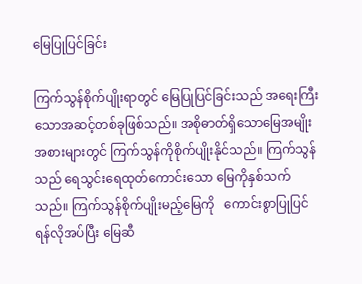မြေပြုပြင်ခြင်း

ကြက်သွန်စိုက်ပျိုးရာတွင် မြေပြုပြင်ခြင်းသည် အရေးကြီးသောအဆင့်တစ်ခုဖြစ်သည်။ အစိုဓာတ်ရှိသောမြေအမျိုးအစားများတွင် ကြက်သွန်ကိုစိုက်ပျိုးနိုင်သည်။ ကြက်သွန်သည် ရေသွင်းရေထုတ်ကောင်းသော မြေကိုနှစ်သက်သည်။ ကြက်သွန်စိုက်ပျိုးမည့်မြေကို   ကောင်းစွာပြုပြင်ရန်လိုအပ်ပြီး မြေဆီ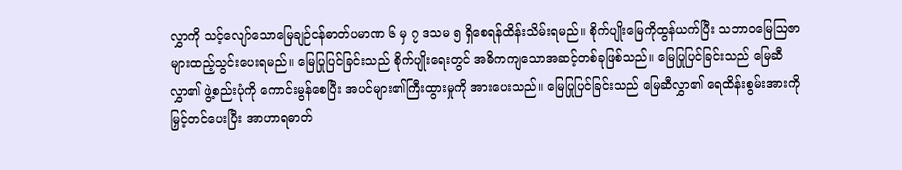လွှာကို သင့်လျော်သောမြေချဉ်ငန်ဓာတ်ပမာဏ ၆ မှ ၇ ဒသမ ၅ ရှိစေရန်ထိန်းသိမ်းရမည်။ စိုက်ပျိုးမြေကိုထွန်ယက်ပြီး သဘာဝမြေဩဇာများထည့်သွင်းပေးရမည်။ မြေပြုပြင်ခြင်းသည် စိုက်ပျိုးရေးတွင် အဓိကကျသောအဆင့်တစ်ခုဖြစ်သည်။ မြေပြုပြင်ခြင်းသည် မြေဆီလွှာ၏ ဖွဲ့စည်းပုံကို ကောင်းမွန်စေပြီး အပင်များ၏ကြီးထွားမှုကို အားပေးသည်။ မြေပြုပြင်ခြင်းသည် မြေဆီလွှာ၏ ရေထိန်းစွမ်းအားကိုမြှင့်တင်ပေးပြီး အာဟာရဓာတ်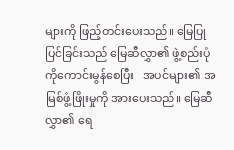များကို ဖြည့်တင်းပေးသည်။ မြေပြုပြင်ခြင်းသည် မြေဆီလွှာ၏ ဖွဲ့စည်းပုံကိုကောင်းမွန်စေပြီး   အပင်များ၏ အမြစ်ဖွံ့ဖြိုးမှုကို အားပေးသည်။ မြေဆီလွှာ၏ ရေ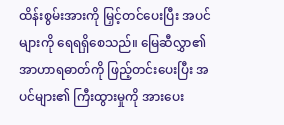ထိန်းစွမ်းအားကို မြှင့်တင်ပေးပြီး အပင်များကို ရေရရှိစေသည်။ မြေဆီလွှာ၏ အာဟာရဓာတ်ကို ဖြည့်တင်းပေးပြီး အပင်များ၏ ကြီးထွားမှုကို အားပေး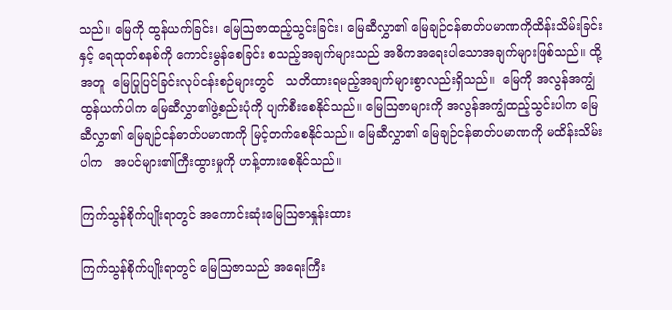သည်။ မြေကို ထွန်ယက်ခြင်း၊ မြေဩဇာထည့်သွင်းခြင်း၊ မြေဆီလွှာ၏ မြေချဉ်ငန်ဓာတ်ပမာဏကိုထိန်းသိမ်းခြင်းနှင့် ရေထုတ်စနစ်ကို ကောင်းမွန်စေခြင်း စသည့်အချက်များသည် အဓိကအရေးပါသောအချက်များဖြစ်သည်။ ထို့အတူ  မြေပြုပြင်ခြင်းလုပ်ငန်းစဉ်များတွင်   သတိထားရမည့်အချက်များစွာလည်းရှိသည်။  မြေကို အလွန်အကျွံထွန်ယက်ပါက မြေဆီလွှာ၏ဖွဲ့စည်းပုံကို ပျက်စီးစေနိုင်သည်။ မြေဩဇာများကို အလွန်အကျွံထည့်သွင်းပါက မြေဆီလွှာ၏ မြေချဉ်ငန်ဓာတ်ပမာဏကို မြင့်တက်စေနိုင်သည်။ မြေဆီလွှာ၏ မြေချဉ်ငန်ဓာတ်ပမာဏကို မထိန်းသိမ်းပါက   အပင်များ၏ကြီးထွားမှုကို ဟန့်တားစေနိုင်သည်။

ကြက်သွန်စိုက်ပျိုးရာတွင် အကောင်းဆုံးမြေဩဇာနှုန်းထား

ကြက်သွန်စိုက်ပျိုးရာတွင် မြေဩဇာသည် အရေးကြီး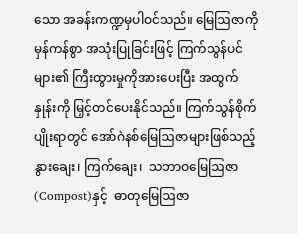သော အခန်းကဏ္ဍမှပါဝင်သည်။ မြေဩဇာကို မှန်ကန်စွာ အသုံးပြုခြင်းဖြင့် ကြက်သွန်ပင်များ၏ ကြီးထွားမှုကိုအားပေးပြီး အထွက်နှုန်းကို မြှင့်တင်ပေးနိုင်သည်။ ကြက်သွန်စိုက်ပျိုးရာတွင် အော်ဂဲနစ်မြေဩဇာများဖြစ်သည့် နွားချေး၊ ကြက်ချေး၊  သဘာဝမြေဩဇာ(Compost)နှင့်  ဓာတုမြေဩဇာ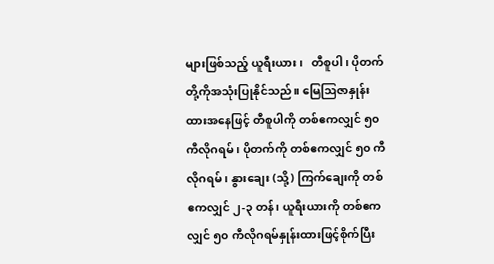များဖြစ်သည့် ယူရီးယား၊   တီစူပါ၊ ပိုတက်တို့ကိုအသုံးပြုနိုင်သည်။ မြေဩဇာနှုန်းထားအနေဖြင့် တီစူပါကို တစ်ဧကလျှင် ၅၀ ကီလိုဂရမ်၊ ပိုတက်ကို တစ်ဧကလျှင် ၅၀ ကီလိုဂရမ်၊ နွားချေး (သို့) ကြက်ချေးကို တစ်ဧကလျှင် ၂-၃ တန်၊ ယူရီးယားကို တစ်ဧကလျှင် ၅၀ ကီလိုဂရမ်နှုန်းထားဖြင့်စိုက်ပြီး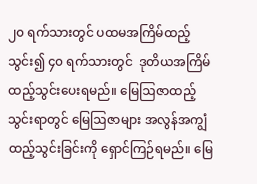၂၀ ရက်သားတွင် ပထမအကြိမ်ထည့်သွင်း၍ ၄၀ ရက်သားတွင်  ဒုတိယအကြိမ် ထည့်သွင်းပေးရမည်။ မြေဩဇာထည့်သွင်းရာတွင် မြေဩဇာများ အလွန်အကျွံထည့်သွင်းခြင်းကို ရှောင်ကြဉ်ရမည်။ မြေ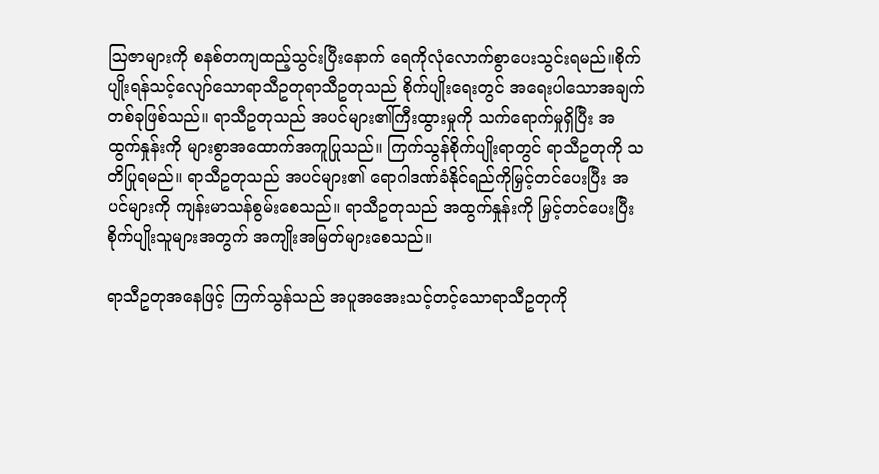ဩဇာများကို စနစ်တကျထည့်သွင်းပြီးနောက် ရေကိုလုံလောက်စွာပေးသွင်းရမည်။စိုက်ပျိုးရန်သင့်လျော်သောရာသီဥတုရာသီဥတုသည် စိုက်ပျိုးရေးတွင် အရေးပါသောအချက်တစ်ခုဖြစ်သည်။ ရာသီဥတုသည် အပင်များ၏ကြီးထွားမှုကို သက်ရောက်မှုရှိပြီး အထွက်နှုန်းကို များစွာအထောက်အကူပြုသည်။ ကြက်သွန်စိုက်ပျိုးရာတွင် ရာသီဥတုကို သတိပြုရမည်။ ရာသီဥတုသည် အပင်များ၏ ရောဂါဒဏ်ခံနိုင်ရည်ကိုမြှင့်တင်ပေးပြီး အပင်များကို ကျန်းမာသန်စွမ်းစေသည်။ ရာသီဥတုသည် အထွက်နှုန်းကို မြှင့်တင်ပေးပြီး စိုက်ပျိုးသူများအတွက် အကျိုးအမြတ်များစေသည်။

ရာသီဥတုအနေဖြင့် ကြက်သွန်သည် အပူအအေးသင့်တင့်သောရာသီဥတုကို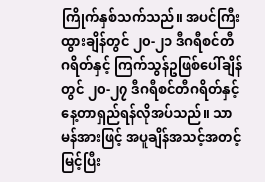ကြိုက်နှစ်သက်သည်။ အပင်ကြီးထွားချိန်တွင် ၂၀-၂၁ ဒီဂရီစင်တီဂရိတ်နှင့် ကြက်သွန်ဥဖြစ်ပေါ်ချိန်တွင် ၂၀-၂၇ ဒီဂရီစင်တီဂရိတ်နှင့် နေ့တာရှည်ရန်လိုအပ်သည်။ သာမန်အားဖြင့် အပူချိန်အသင့်အတင့်မြင့်ပြီး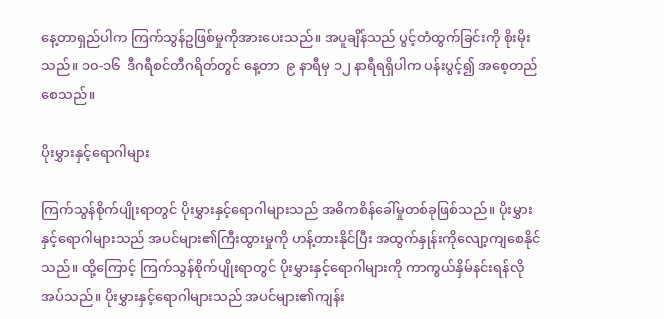နေ့တာရှည်ပါက ကြက်သွန်ဥဖြစ်မှုကိုအားပေးသည်။ အပူချိန်သည် ပွင့်တံထွက်ခြင်းကို စိုးမိုးသည်။ ၁၀-၁၆  ဒီဂရီစင်တီဂရိတ်တွင် နေ့တာ  ၉ နာရီမှ ၁၂ နာရီရရှိပါက ပန်းပွင့်၍ အစေ့တည်စေသည်။

ပိုးမွှားနှင့်ရောဂါများ

ကြက်သွန်စိုက်ပျိုးရာတွင် ပိုးမွှားနှင့်ရောဂါများသည် အဓိကစိန်ခေါ်မှုတစ်ခုဖြစ်သည်။ ပိုးမွှားနှင့်ရောဂါများသည် အပင်များ၏ကြီးထွားမှုကို ဟန့်တားနိုင်ပြီး အထွက်နှုန်းကိုလျော့ကျစေနိုင်သည်။ ထို့ကြောင့် ကြက်သွန်စိုက်ပျိုးရာတွင် ပိုးမွှားနှင့်ရောဂါများကို ကာကွယ်နှိမ်နင်းရန်လိုအပ်သည်။ ပိုးမွှားနှင့်ရောဂါများသည် အပင်များ၏ကျန်း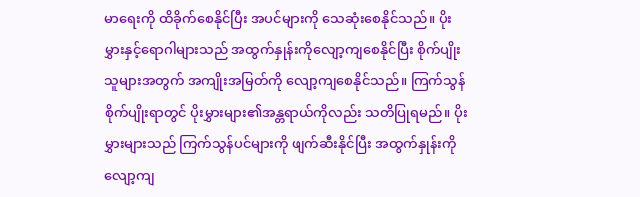မာရေးကို ထိခိုက်စေနိုင်ပြီး အပင်များကို သေဆုံးစေနိုင်သည်။ ပိုးမွှားနှင့်ရောဂါများသည် အထွက်နှုန်းကိုလျော့ကျစေနိုင်ပြီး စိုက်ပျိုးသူများအတွက် အကျိုးအမြတ်ကို လျော့ကျစေနိုင်သည်။ ကြက်သွန်စိုက်ပျိုးရာတွင် ပိုးမွှားများ၏အန္တရာယ်ကိုလည်း သတိပြုရမည်။ ပိုးမွှားများသည် ကြက်သွန်ပင်များကို ဖျက်ဆီးနိုင်ပြီး အထွက်နှုန်းကို လျော့ကျ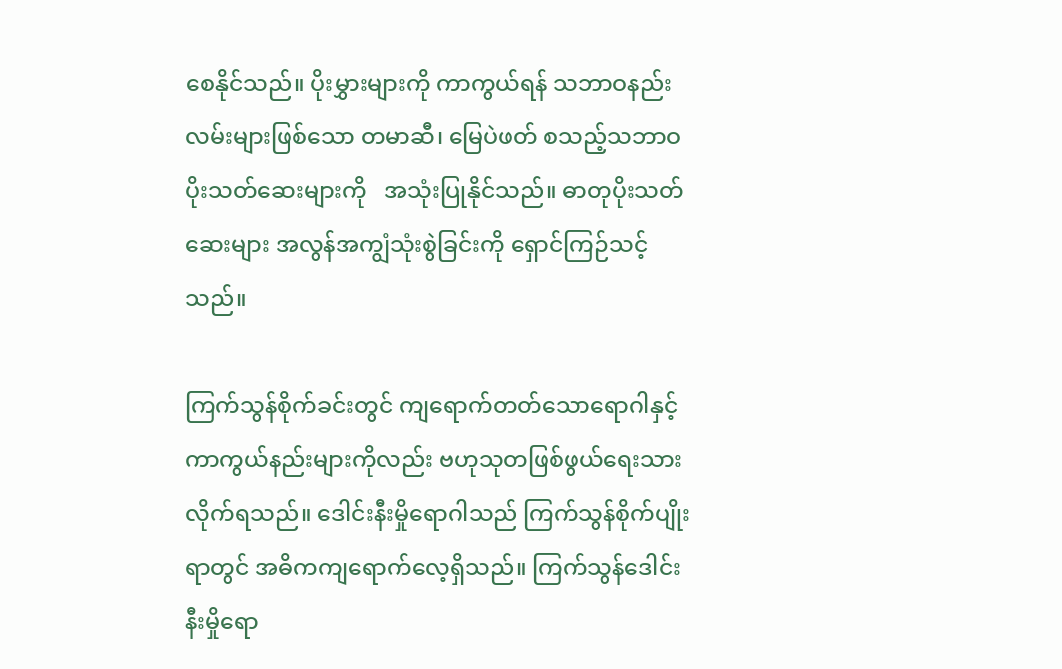စေနိုင်သည်။ ပိုးမွှားများကို ကာကွယ်ရန် သဘာဝနည်းလမ်းများဖြစ်သော တမာဆီ၊ မြေပဲဖတ် စသည့်သဘာဝပိုးသတ်ဆေးများကို   အသုံးပြုနိုင်သည်။ ဓာတုပိုးသတ်ဆေးများ အလွန်အကျွံသုံးစွဲခြင်းကို ရှောင်ကြဉ်သင့်သည်။

ကြက်သွန်စိုက်ခင်းတွင် ကျရောက်တတ်သောရောဂါနှင့် ကာကွယ်နည်းများကိုလည်း ဗဟုသုတဖြစ်ဖွယ်ရေးသားလိုက်ရသည်။ ဒေါင်းနီးမှိုရောဂါသည် ကြက်သွန်စိုက်ပျိုးရာတွင် အဓိကကျရောက်လေ့ရှိသည်။ ကြက်သွန်ဒေါင်းနီးမှိုရော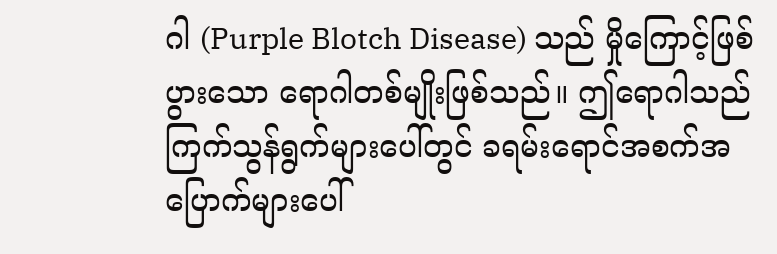ဂါ (Purple Blotch Disease) သည် မှိုကြောင့်ဖြစ်ပွားသော ရောဂါတစ်မျိုးဖြစ်သည်။ ဤရောဂါသည် ကြက်သွန်ရွက်များပေါ်တွင် ခရမ်းရောင်အစက်အပြောက်များပေါ်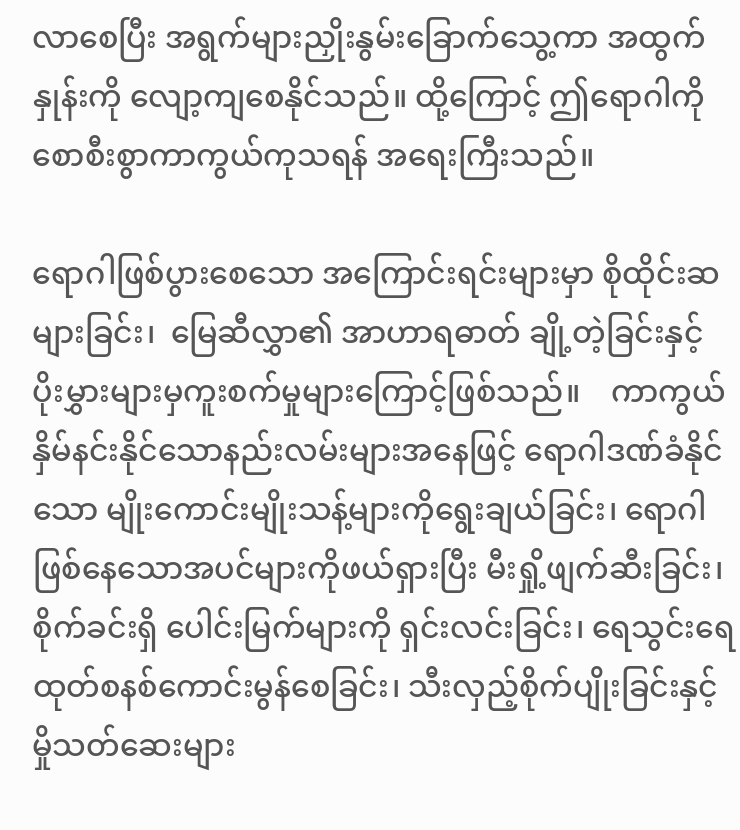လာစေပြီး အရွက်များညှိုးနွမ်းခြောက်သွေ့ကာ အထွက်နှုန်းကို လျော့ကျစေနိုင်သည်။ ထို့ကြောင့် ဤရောဂါကို စောစီးစွာကာကွယ်ကုသရန် အရေးကြီးသည်။

ရောဂါဖြစ်ပွားစေသော အကြောင်းရင်းများမှာ စိုထိုင်းဆများခြင်း၊  မြေဆီလွှာ၏ အာဟာရဓာတ် ချို့တဲ့ခြင်းနှင့် ပိုးမွှားများမှကူးစက်မှုများကြောင့်ဖြစ်သည်။    ကာကွယ်နှိမ်နင်းနိုင်သောနည်းလမ်းများအနေဖြင့် ရောဂါဒဏ်ခံနိုင်သော မျိုးကောင်းမျိုးသန့်များကိုရွေးချယ်ခြင်း၊ ရောဂါဖြစ်နေသောအပင်များကိုဖယ်ရှားပြီး မီးရှို့ဖျက်ဆီးခြင်း၊ စိုက်ခင်းရှိ ပေါင်းမြက်များကို ရှင်းလင်းခြင်း၊ ရေသွင်းရေထုတ်စနစ်ကောင်းမွန်စေခြင်း၊ သီးလှည့်စိုက်ပျိုးခြင်းနှင့် မှိုသတ်ဆေးများ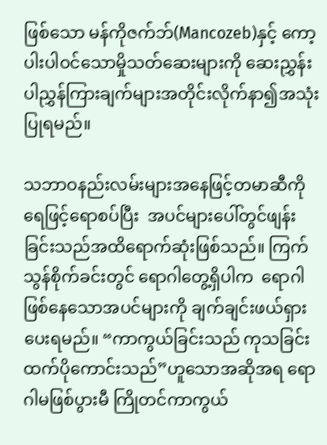ဖြစ်သော မန်ကိုဇက်ဘ်(Mancozeb)နှင့် ကော့ပါးပါဝင်သောမှိုသတ်ဆေးများကို ဆေးညွှန်းပါညွှန်ကြားချက်များအတိုင်းလိုက်နာ၍အသုံးပြုရမည်။

သဘာဝနည်းလမ်းများအနေဖြင့်တမာဆီကိုရေဖြင့်ရောစပ်ပြီး  အပင်များပေါ်တွင်ဖျန်းခြင်းသည်အထိရောက်ဆုံးဖြစ်သည်။ ကြက်သွန်စိုက်ခင်းတွင် ရောဂါတွေ့ရှိပါက  ရောဂါဖြစ်နေသောအပင်များကို ချက်ချင်းဖယ်ရှားပေးရမည်။ “ကာကွယ်ခြင်းသည် ကုသခြင်းထက်ပိုကောင်းသည်”ဟူသောအဆိုအရ ရောဂါမဖြစ်ပွားမီ ကြိုတင်ကာကွယ်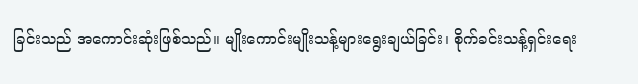ခြင်းသည် အကောင်းဆုံးဖြစ်သည်။ မျိုးကောင်းမျိုးသန့်များရွေးချယ်ခြင်း၊ စိုက်ခင်းသန့်ရှင်းရေး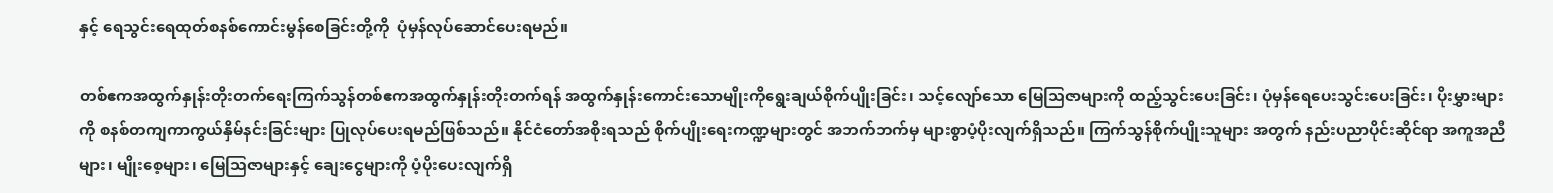နှင့် ရေသွင်းရေထုတ်စနစ်ကောင်းမွန်စေခြင်းတို့ကို  ပုံမှန်လုပ်ဆောင်ပေးရမည်။

တစ်ဧကအထွက်နှုန်းတိုးတက်ရေးကြက်သွန်တစ်ဧကအထွက်နှုန်းတိုးတက်ရန် အထွက်နှုန်းကောင်းသောမျိုးကိုရွေးချယ်စိုက်ပျိုးခြင်း၊ သင့်လျော်သော မြေသြဇာများကို ထည့်သွင်းပေးခြင်း၊ ပုံမှန်ရေပေးသွင်းပေးခြင်း၊ ပိုးမွှားများ ကို စနစ်တကျကာကွယ်နှိမ်နင်းခြင်းများ ပြုလုပ်ပေးရမည်ဖြစ်သည်။ နိုင်ငံတော်အစိုးရသည် စိုက်ပျိုးရေးကဏ္ဍများတွင် အဘက်ဘက်မှ များစွာပံ့ပိုးလျက်ရှိသည်။ ကြက်သွန်စိုက်ပျိုးသူများ အတွက် နည်းပညာပိုင်းဆိုင်ရာ အကူအညီများ၊ မျိုးစေ့များ၊ မြေဩဇာများနှင့် ချေးငွေများကို ပံ့ပိုးပေးလျက်ရှိ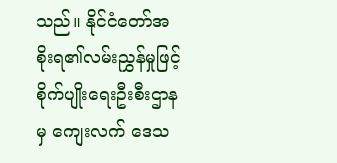သည်။ နိုင်ငံတော်အစိုးရ၏လမ်းညွှန်မှုဖြင့် စိုက်ပျိုးရေးဦးစီးဌာနမှ ကျေးလက် ဒေသ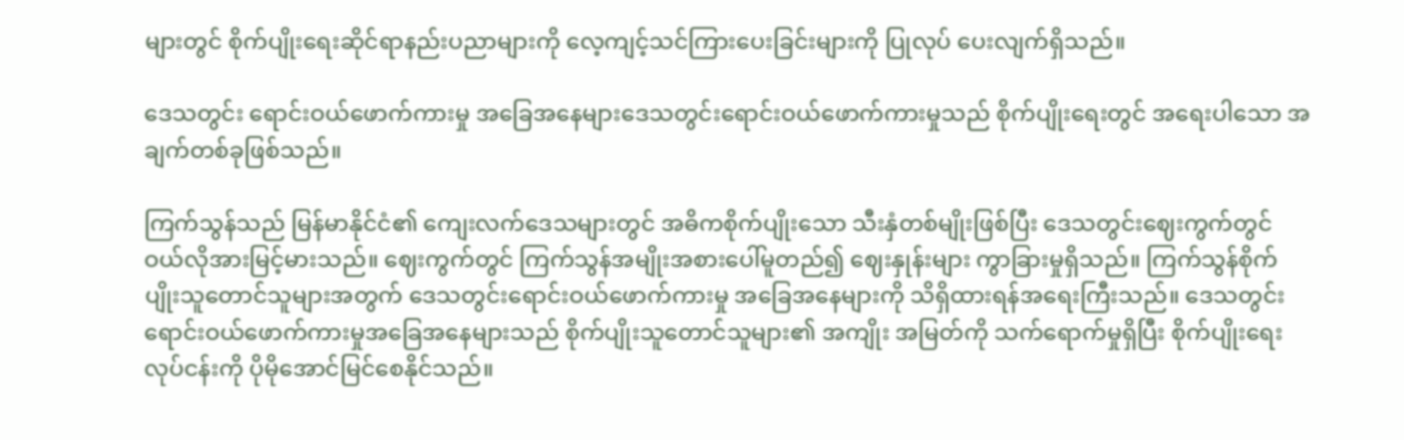များတွင် စိုက်ပျိုးရေးဆိုင်ရာနည်းပညာများကို လေ့ကျင့်သင်ကြားပေးခြင်းများကို ပြုလုပ် ပေးလျက်ရှိသည်။

ဒေသတွင်း ရောင်းဝယ်ဖောက်ကားမှု အခြေအနေများဒေသတွင်းရောင်းဝယ်ဖောက်ကားမှုသည် စိုက်ပျိုးရေးတွင် အရေးပါသော အချက်တစ်ခုဖြစ်သည်။

ကြက်သွန်သည် မြန်မာနိုင်ငံ၏ ကျေးလက်ဒေသများတွင် အဓိကစိုက်ပျိုးသော သီးနှံတစ်မျိုးဖြစ်ပြီး ဒေသတွင်းဈေးကွက်တွင် ဝယ်လိုအားမြင့်မားသည်။ ဈေးကွက်တွင် ကြက်သွန်အမျိုးအစားပေါ်မူတည်၍ ဈေးနှုန်းများ ကွာခြားမှုရှိသည်။ ကြက်သွန်စိုက်ပျိုးသူတောင်သူများအတွက် ဒေသတွင်းရောင်းဝယ်ဖောက်ကားမှု အခြေအနေများကို သိရှိထားရန်အရေးကြီးသည်။ ဒေသတွင်း ရောင်းဝယ်ဖောက်ကားမှုအခြေအနေများသည် စိုက်ပျိုးသူတောင်သူများ၏ အကျိုး အမြတ်ကို သက်ရောက်မှုရှိပြီး စိုက်ပျိုးရေးလုပ်ငန်းကို ပိုမိုအောင်မြင်စေနိုင်သည်။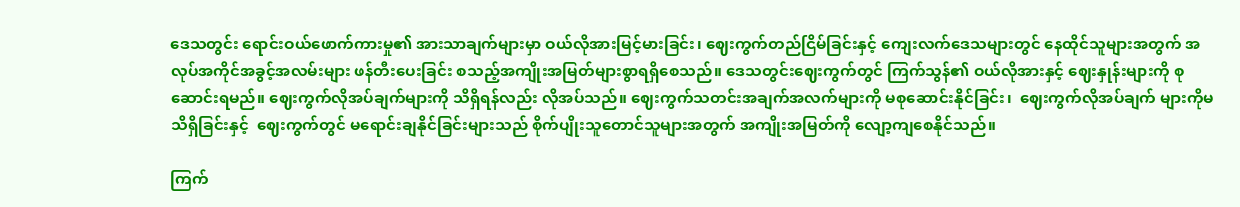ဒေသတွင်း ရောင်းဝယ်ဖောက်ကားမှု၏ အားသာချက်များမှာ ဝယ်လိုအားမြင့်မားခြင်း၊ ဈေးကွက်တည်ငြိမ်ခြင်းနှင့် ကျေးလက်ဒေသများတွင် နေထိုင်သူများအတွက် အလုပ်အကိုင်အခွင့်အလမ်းများ ဖန်တီးပေးခြင်း စသည့်အကျိုးအမြတ်များစွာရရှိစေသည်။ ဒေသတွင်းဈေးကွက်တွင် ကြက်သွန်၏ ဝယ်လိုအားနှင့် ဈေးနှုန်းများကို စုဆောင်းရမည်။ ဈေးကွက်လိုအပ်ချက်များကို သိရှိရန်လည်း လိုအပ်သည်။ ဈေးကွက်သတင်းအချက်အလက်များကို မစုဆောင်းနိုင်ခြင်း၊  ဈေးကွက်လိုအပ်ချက် များကိုမသိရှိခြင်းနှင့်  ဈေးကွက်တွင် မရောင်းချနိုင်ခြင်းများသည် စိုက်ပျိုးသူတောင်သူများအတွက် အကျိုးအမြတ်ကို လျော့ကျစေနိုင်သည်။

ကြက်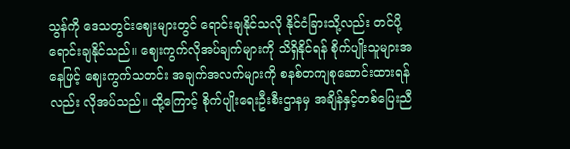သွန်ကို ဒေသတွင်းဈေးများတွင် ရောင်းချနိုင်သလို နိုင်ငံခြားသို့လည်း တင်ပို့ရောင်းချနိုင်သည်။ ဈေးကွက်လိုအပ်ချက်များကို သိရှိနိုင်ရန် စိုက်ပျိုးသူများအနေဖြင့် ဈေးကွက်သတင်း အချက်အလက်များကို စနစ်တကျစုဆောင်းထားရန်လည်း လိုအပ်သည်။ ထို့ကြောင့် စိုက်ပျိုးရေးဦးစီးဌာနမှ အချိန်နှင့်တစ်ပြေးညီ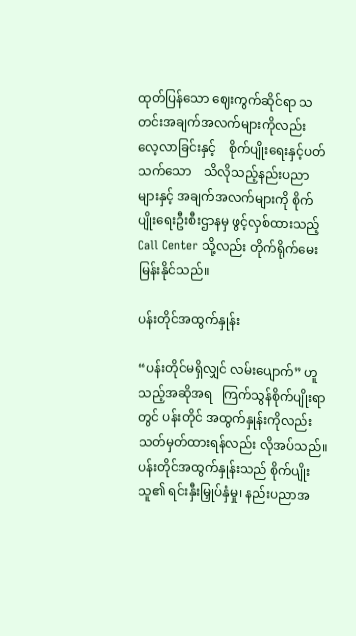ထုတ်ပြန်သော ဈေးကွက်ဆိုင်ရာ သတင်းအချက်အလက်များကိုလည်း     လေ့လာခြင်းနှင့်    စိုက်ပျိုးရေးနှင့်ပတ်သက်သော    သိလိုသည့်နည်းပညာများနှင့် အချက်အလက်များကို စိုက်ပျိုးရေးဦးစီးဌာနမှ ဖွင့်လှစ်ထားသည့် Call Center သို့လည်း တိုက်ရိုက်မေးမြန်းနိုင်သည်။

ပန်းတိုင်အထွက်နှုန်း

“ပန်းတိုင်မရှိလျှင် လမ်းပျောက်” ဟူသည့်အဆိုအရ   ကြက်သွန်စိုက်ပျိုးရာတွင် ပန်းတိုင် အထွက်နှုန်းကိုလည်း သတ်မှတ်ထားရန်လည်း လိုအပ်သည်။  ပန်းတိုင်အထွက်နှုန်းသည် စိုက်ပျိုးသူ၏ ရင်းနှီးမြှုပ်နှံမှု၊ နည်းပညာအ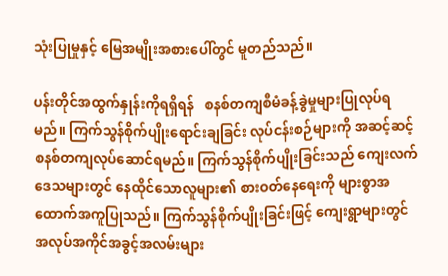သုံးပြုမှုနှင့် မြေအမျိုးအစားပေါ်တွင် မူတည်သည်။

ပန်းတိုင်အထွက်နှုန်းကိုရရှိရန်   စနစ်တကျစီမံခန့်ခွဲမှုများပြုလုပ်ရမည်။ ကြက်သွန်စိုက်ပျိုးရောင်းချခြင်း လုပ်ငန်းစဉ်များကို အဆင့်ဆင့် စနစ်တကျလုပ်ဆောင်ရမည်။ ကြက်သွန်စိုက်ပျိုးခြင်းသည် ကျေးလက်ဒေသများတွင် နေထိုင်သောလူများ၏ စားဝတ်နေရေးကို များစွာအထောက်အကူပြုသည်။ ကြက်သွန်စိုက်ပျိုးခြင်းဖြင့် ကျေးရွာများတွင် အလုပ်အကိုင်အခွင့်အလမ်းများ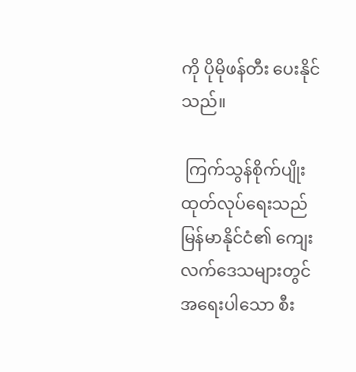ကို ပိုမိုဖန်တီး ပေးနိုင်သည်။

 ကြက်သွန်စိုက်ပျိုးထုတ်လုပ်ရေးသည် မြန်မာနိုင်ငံ၏ ကျေးလက်ဒေသများတွင် အရေးပါသော စီး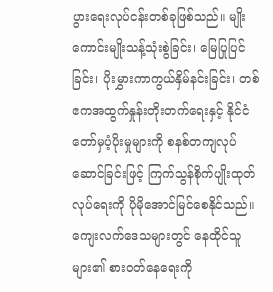ပွားရေးလုပ်ငန်းတစ်ခုဖြစ်သည်။ မျိုးကောင်းမျိုးသန့်သုံးစွဲခြင်း၊ မြေပြုပြင်ခြင်း၊ ပိုးမွှားကာကွယ်နှိမ်နင်းခြင်း၊ တစ်ဧကအထွက်နှုန်းတိုးတက်ရေးနှင့် နိုင်ငံတော်မှပံ့ပိုးမှုများကို စနစ်တကျလုပ်ဆောင်ခြင်းဖြင့် ကြက်သွန်စိုက်ပျိုးထုတ်လုပ်ရေးကို ပိုမိုအောင်မြင်စေနိုင်သည်။ ကျေးလက်ဒေသများတွင် နေထိုင်သူများ၏ စားဝတ်နေရေးကို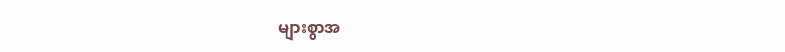များစွာအ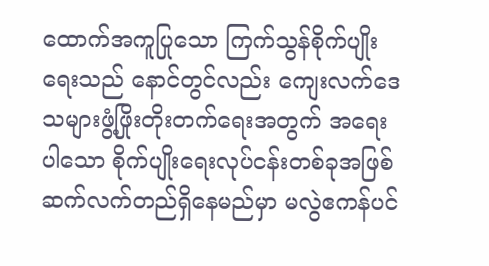ထောက်အကူပြုသော ကြက်သွန်စိုက်ပျိုးရေးသည် နောင်တွင်လည်း ကျေးလက်ဒေသများဖွံ့ဖြိုးတိုးတက်ရေးအတွက် အရေးပါသော စိုက်ပျိုးရေးလုပ်ငန်းတစ်ခုအဖြစ် ဆက်လက်တည်ရှိနေမည်မှာ မလွဲဧကန်ပင်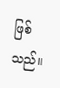ဖြစ်သည်။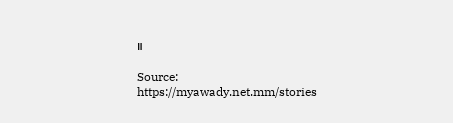။

Source: https://myawady.net.mm/stories